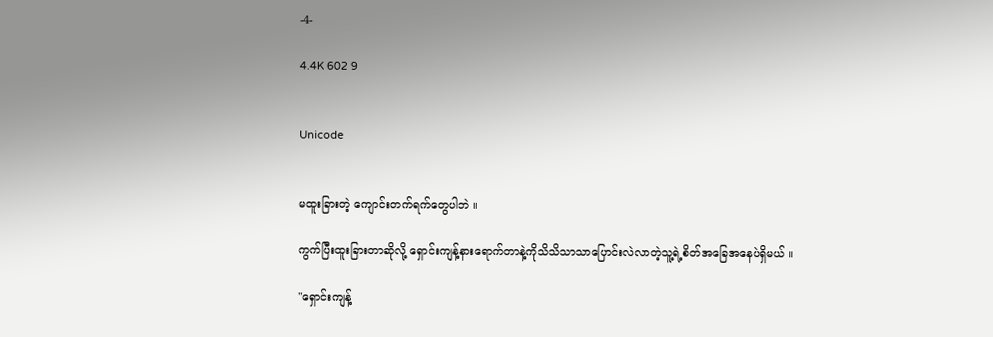-4-

4.4K 602 9


Unicode


မထူးခြားတဲ့ ကျောင်းတက်ရက်တွေပါဘဲ ။

ကွက်ပြီးထူးခြားတာဆိုလို့ ရှောင်းကျန့်နားရောက်တာနဲ့ကိုသိသိသာသာပြောင်းလဲလာတဲ့သူ့ရဲ့စိတ်အခြေအနေပဲရှိမယ် ။

"ရှောင်းကျန့်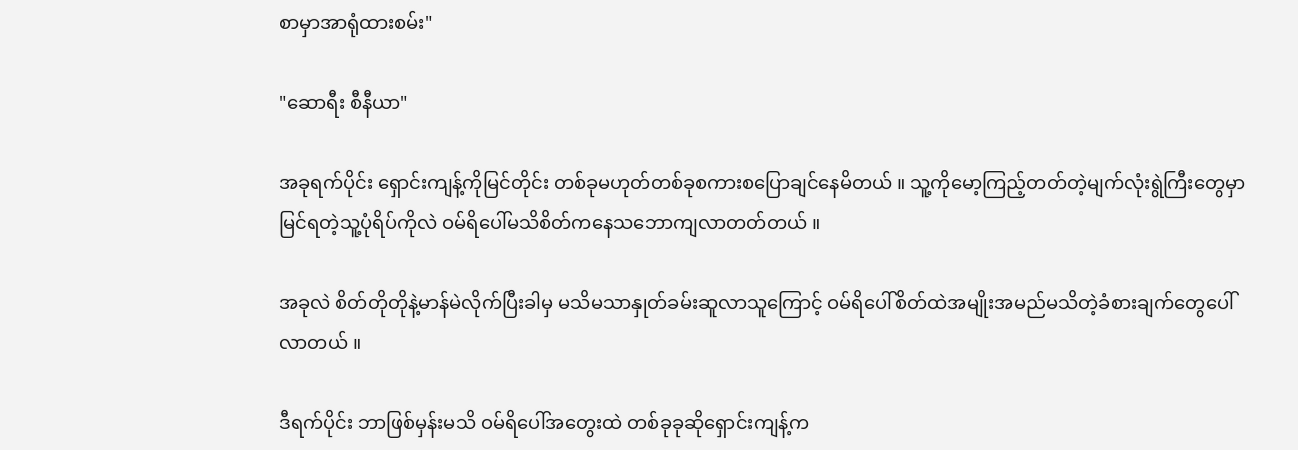စာမှာအာရုံထားစမ်း"

"ဆောရီး စီနီယာ"

အခုရက်ပိုင်း ရှောင်းကျန့်ကိုမြင်တိုင်း တစ်ခုမဟုတ်တစ်ခုစကားစပြောချင်နေမိတယ် ။ သူ့ကိုမော့ကြည့်တတ်တဲ့မျက်လုံးရွဲကြီးတွေမှာမြင်ရတဲ့သူ့ပုံရိပ်ကိုလဲ ဝမ်ရိပေါ်မသိစိတ်ကနေသဘောကျလာတတ်တယ် ။

အခုလဲ စိတ်တိုတိုနဲ့မာန်မဲလိုက်ပြီးခါမှ မသိမသာနှုတ်ခမ်းဆူလာသူကြောင့် ဝမ်ရိပေါ်စိတ်ထဲအမျိုးအမည်မသိတဲ့ခံစားချက်တွေပေါ်လာတယ် ။

ဒီရက်ပိုင်း ဘာဖြစ်မှန်းမသိ ဝမ်ရိပေါ်အတွေးထဲ တစ်ခုခုဆိုရှောင်းကျန့်က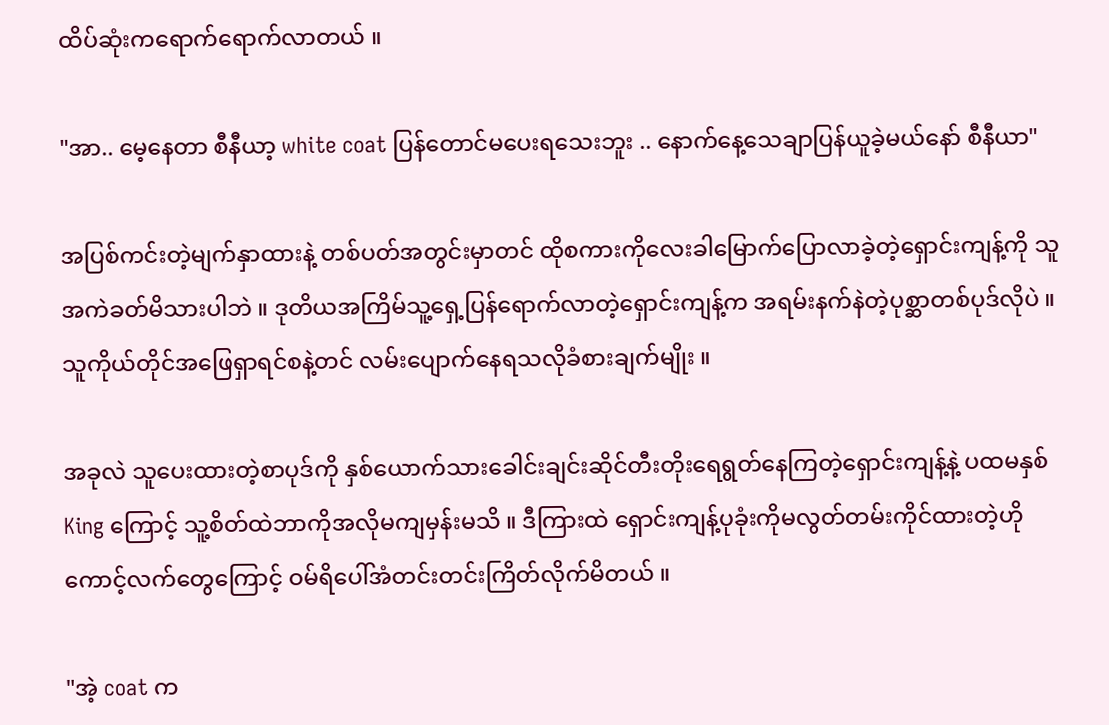ထိပ်ဆုံးကရောက်ရောက်လာတယ် ။

"အာ.. မေ့နေတာ စီနီယာ့ white coat ပြန်တောင်မပေးရသေးဘူး .. နောက်နေ့သေချာပြန်ယူခဲ့မယ်နော် စီနီယာ"

အပြစ်ကင်းတဲ့မျက်နှာထားနဲ့ တစ်ပတ်အတွင်းမှာတင် ထိုစကားကိုလေးခါမြောက်ပြောလာခဲ့တဲ့ရှောင်းကျန့်ကို သူအကဲခတ်မိသားပါဘဲ ။ ဒုတိယအကြိမ်သူ့ရှေ့ပြန်ရောက်လာတဲ့ရှောင်းကျန့်က အရမ်းနက်နဲတဲ့ပုစ္ဆာတစ်ပုဒ်လိုပဲ ။ သူကိုယ်တိုင်အဖြေရှာရင်စနဲ့တင် လမ်းပျောက်နေရသလိုခံစားချက်မျိုး ။

အခုလဲ သူပေးထားတဲ့စာပုဒ်ကို နှစ်ယောက်သားခေါင်းချင်းဆိုင်တီးတိုးရေရွတ်နေကြတဲ့ရှောင်းကျန့်နဲ့ ပထမနှစ် King ကြောင့် သူ့စိတ်ထဲဘာကိုအလိုမကျမှန်းမသိ ။ ဒီကြားထဲ ရှောင်းကျန့်ပုခုံးကိုမလွတ်တမ်းကိုင်ထားတဲ့ဟိုကောင့်လက်တွေကြောင့် ဝမ်ရိပေါ်အံတင်းတင်းကြိတ်လိုက်မိတယ် ။

"အဲ့ coat က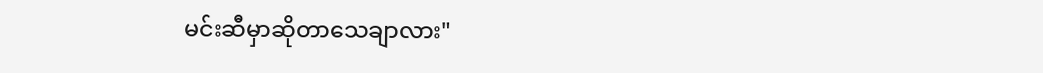မင်းဆီမှာဆိုတာသေချာလား"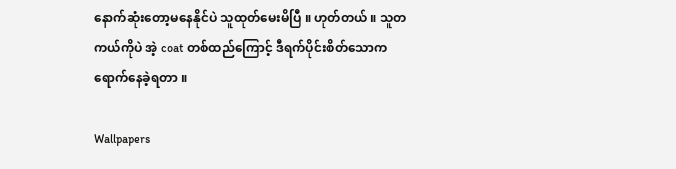နောက်ဆုံးတော့မနေနိုင်ပဲ သူထုတ်မေးမိပြီ ။ ဟုတ်တယ် ။ သူတကယ်ကိုပဲ အဲ့ coat တစ်ထည်ကြောင့် ဒီရက်ပိုင်းစိတ်သောကရောက်နေခဲ့ရတာ ။

Wallpapers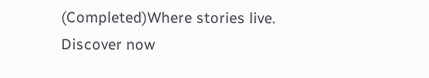(Completed)Where stories live. Discover now